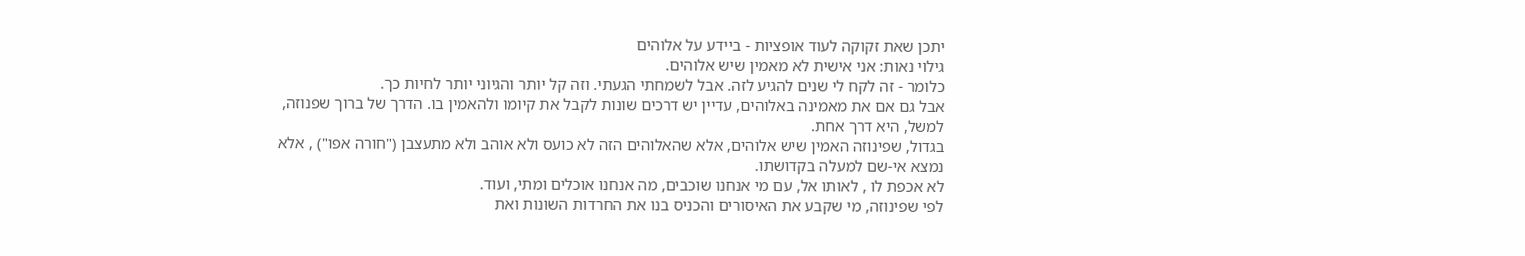יתכן שאת זקוקה לעוד אופציות - ביידע על אלוהים
גילוי נאות: אני אישית לא מאמין שיש אלוהים.
כלומר - זה לקח לי שנים להגיע לזה. אבל לשמחתי הגעתי. וזה קל יותר והגיוני יותר לחיות כך.
אבל גם אם את מאמינה באלוהים, עדיין יש דרכים שונות לקבל את קיומו ולהאמין בו. הדרך של ברוך שפנוזה, למשל, היא דרך אחת.
בגדול, שפינוזה האמין שיש אלוהים, אלא שהאלוהים הזה לא כועס ולא אוהב ולא מתעצבן ("חורה אפו") , אלא נמצא אי-שם למעלה בקדושתו.
לא אכפת לו , לאותו אל, עם מי אנחנו שוכבים, מה אנחנו אוכלים ומתי, ועוד.
לפי שפינוזה, מי שקבע את האיסורים והכניס בנו את החרדות השונות ואת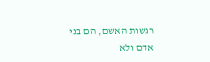רגשות האשם, הם בני אדם ולא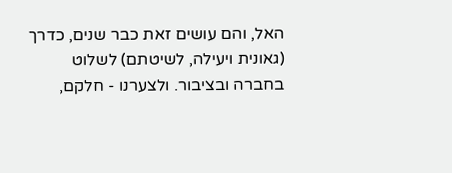האל, והם עושים זאת כבר שנים, כדרך (גאונית ויעילה, לשיטתם) לשלוט בחברה ובציבור. ולצערנו - חלקם,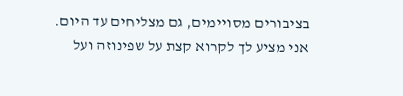בציבורים מסויימים, גם מצליחים עד היום.
אני מציע לך לקרוא קצת על שפינוזה ועל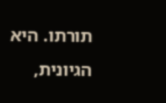תורתו. היא הגיונית,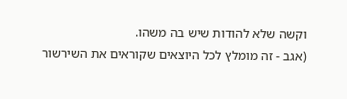וקשה שלא להודות שיש בה משהו.
(אגב - זה מומלץ לכל היוצאים שקוראים את השירשור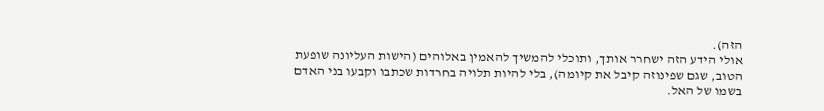הזה).
אולי הידע הזה ישחרר אותך, ותוכלי להמשיך להאמין באלוהים (הישות העליונה שופעת הטוב, שגם שפינוזה קיבל את קיומה), בלי להיות תלויה בחרדות שכתבו וקבעו בני האדם בשמו של האל.